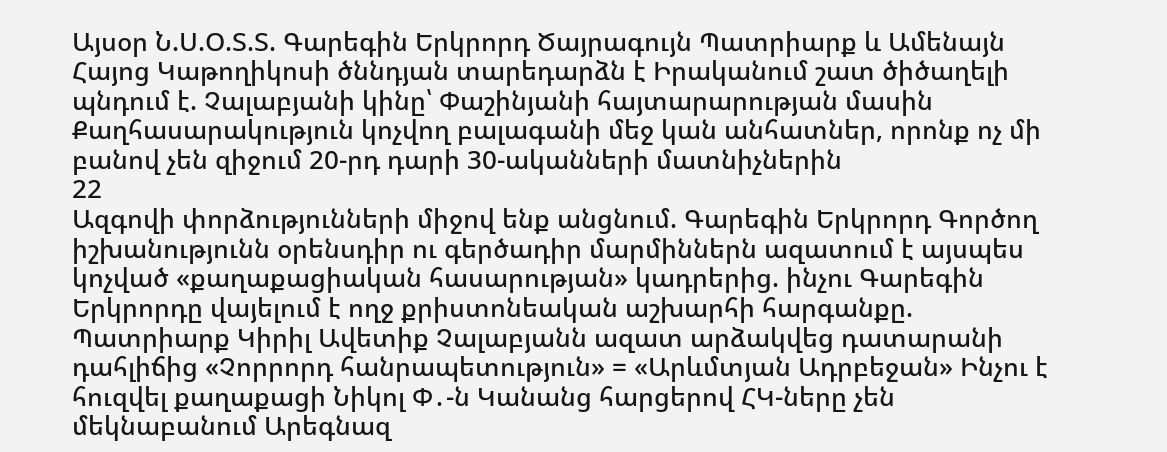Այսօր Ն.Ս.Օ.Տ.Տ. Գարեգին Երկրորդ Ծայրագույն Պատրիարք և Ամենայն Հայոց Կաթողիկոսի ծննդյան տարեդարձն է Իրականում շատ ծիծաղելի պնդում է. Չալաբյանի կինը՝ Փաշինյանի հայտարարության մասին Քաղհասարակություն կոչվող բալագանի մեջ կան անհատներ, որոնք ոչ մի բանով չեն զիջում 20-րդ դարի 30-ականների մատնիչներին
22
Ազգովի փորձությունների միջով ենք անցնում. Գարեգին Երկրորդ Գործող իշխանությունն օրենսդիր ու գերծադիր մարմիններն ազատում է այսպես կոչված «քաղաքացիական հասարության» կադրերից. ինչու Գարեգին Երկրորդը վայելում է ողջ քրիստոնեական աշխարհի հարգանքը. Պատրիարք Կիրիլ Ավետիք Չալաբյանն ազատ արձակվեց դատարանի դահլիճից «Չորրորդ հանրապետություն» = «Արևմտյան Ադրբեջան» Ինչու է հուզվել քաղաքացի Նիկոլ Փ․-ն Կանանց հարցերով ՀԿ-ները չեն մեկնաբանում Արեգնազ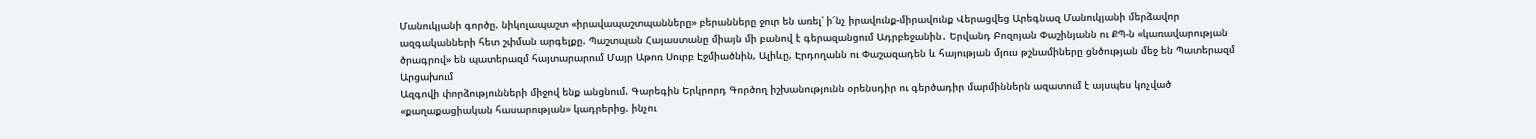Մանուկյանի գործը. նիկոլապաշտ «իրավապաշտպանները» բերանները ջուր են առել՝ ի՜նչ իրավունք-միրավունք Վերացվեց Արեգնազ Մանուկյանի մերձավոր ազգականների հետ շփման արգելքը. Պաշտպան Հայաստանը միայն մի բանով է գերազանցում Ադրբեջանին․ Երվանդ Բոզոյան Փաշինյանն ու ՔՊ-ն «կառավարության ծրագրով» են պատերազմ հայտարարում Մայր Աթոռ Սուրբ Էջմիածնին, Ալիևը, Էրդողանն ու Փաշազադեն և հայության մյուս թշնամիները ցնծության մեջ են Պատերազմ Արցախում
Ազգովի փորձությունների միջով ենք անցնում. Գարեգին Երկրորդ Գործող իշխանությունն օրենսդիր ու գերծադիր մարմիններն ազատում է այսպես կոչված «քաղաքացիական հասարության» կադրերից. ինչու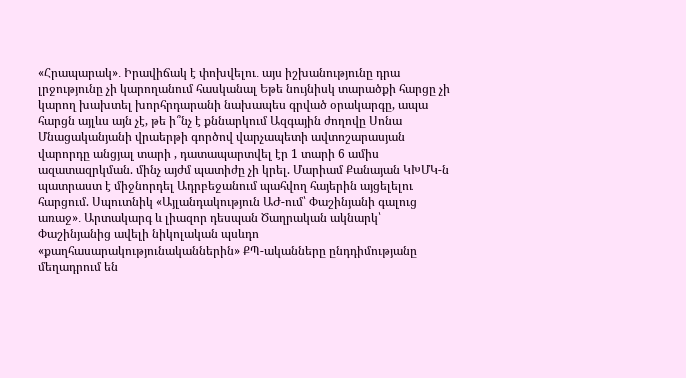«Հրապարակ»․ Իրավիճակ է փոխվելու․ այս իշխանությունը դրա լրջությունը չի կարողանում հասկանալ Եթե նույնիսկ տարածքի հարցը չի կարող խախտել խորհրդարանի նախապես գրված օրակարգը, ապա հարցն այլևս այն չէ, թե ի՞նչ է քննարկում Ազգային ժողովը Սոնա Մնացականյանի վրաերթի գործով վարչապետի ավտոշարասյան վարորդը անցյալ տարի , դատապարտվել էր 1 տարի 6 ամիս ազատազրկման. մինչ այժմ պատիժը չի կրել. Մարիամ Քանայան ԿԽՄԿ-ն պատրաստ է միջնորդել Ադրբեջանում պահվող հայերին այցելելու հարցում. Սպուտնիկ «Այլանդակություն ԱԺ-ում՝ Փաշինյանի գալուց առաջ»․ Արտակարգ և լիազոր դեսպան Ծաղրական ակնարկ՝ Փաշինյանից ավելի նիկոլական պսևդո «քաղհասարակությունականներին» ՔՊ-ականները ընդդիմությանը մեղադրում են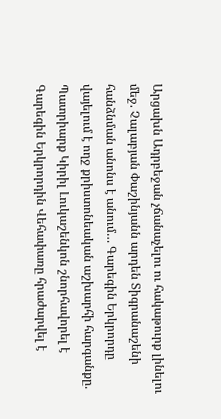Արցախն Ադրբեջան չճանաչելու ու հակաթուրք լինելու մեջ. Չալաբյան Փաշինյանն արդեն Տիգրանաշենի հանձնման անոնս է անում… Գարեգին Երկրորդը վայելում է ողջ քրիստոնեական աշխարհի հարգանքը. Պատրիարք Կիրիլ Լուկաշենկոն շնորհավորել է Գարեգին Երկրորդին Վեհափառը հրաժարվել է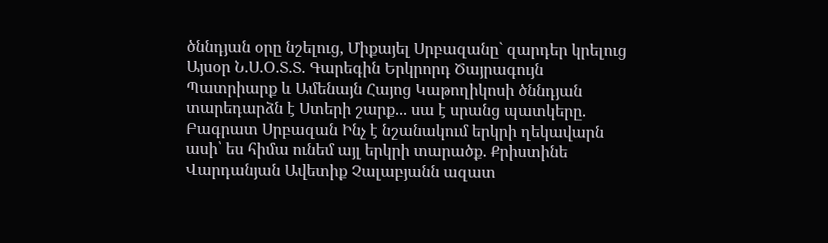ծննդյան օրը նշելուց, Միքայել Սրբազանը` զարդեր կրելուց Այսօր Ն.Ս.Օ.Տ.Տ. Գարեգին Երկրորդ Ծայրագույն Պատրիարք և Ամենայն Հայոց Կաթողիկոսի ծննդյան տարեդարձն է Ստերի շարք... սա է սրանց պատկերը. Բագրատ Սրբազան Ինչ է նշանակում երկրի ղեկավարն ասի՝ ես հիմա ունեմ այլ երկրի տարածք. Քրիստինե Վարդանյան Ավետիք Չալաբյանն ազատ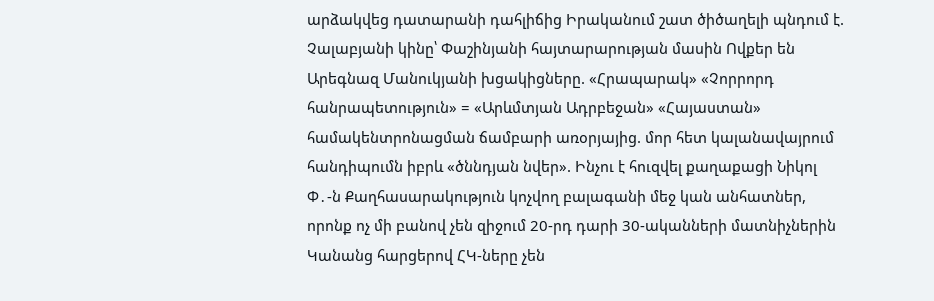արձակվեց դատարանի դահլիճից Իրականում շատ ծիծաղելի պնդում է. Չալաբյանի կինը՝ Փաշինյանի հայտարարության մասին Ովքեր են Արեգնազ Մանուկյանի խցակիցները. «Հրապարակ» «Չորրորդ հանրապետություն» = «Արևմտյան Ադրբեջան» «Հայաստան» համակենտրոնացման ճամբարի առօրյայից. մոր հետ կալանավայրում հանդիպումն իբրև «ծննդյան նվեր». Ինչու է հուզվել քաղաքացի Նիկոլ Փ․-ն Քաղհասարակություն կոչվող բալագանի մեջ կան անհատներ, որոնք ոչ մի բանով չեն զիջում 20-րդ դարի 30-ականների մատնիչներին Կանանց հարցերով ՀԿ-ները չեն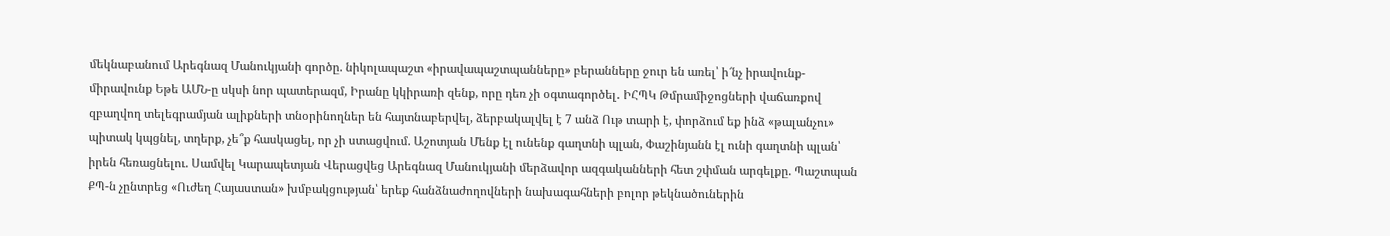մեկնաբանում Արեգնազ Մանուկյանի գործը. նիկոլապաշտ «իրավապաշտպանները» բերանները ջուր են առել՝ ի՜նչ իրավունք-միրավունք Եթե ԱՄՆ-ը սկսի նոր պատերազմ, Իրանը կկիրառի զենք, որը դեռ չի օգտագործել․ ԻՀՊԿ Թմրամիջոցների վաճառքով զբաղվող տելեգրամյան ալիքների տնօրինողներ են հայտնաբերվել, ձերբակալվել է 7 անձ Ութ տարի է, փորձում եք ինձ «թալանչու» պիտակ կպցնել, տղերք, չե՞ք հասկացել, որ չի ստացվում. Աշոտյան Մենք էլ ունենք գաղտնի պլան, Փաշինյանն էլ ունի գաղտնի պլան՝ իրեն հեռացնելու. Սամվել Կարապետյան Վերացվեց Արեգնազ Մանուկյանի մերձավոր ազգականների հետ շփման արգելքը. Պաշտպան ՔՊ-ն չընտրեց «Ուժեղ Հայաստան» խմբակցության՝ երեք հանձնաժողովների նախագահների բոլոր թեկնածուներին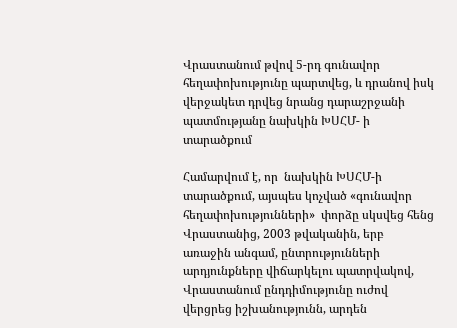Վրաստանում թվով 5-րդ գունավոր հեղափոխությունը պարտվեց, և դրանով իսկ վերջակետ դրվեց նրանց դարաշրջանի պատմությանը նախկին ԽՍՀՄ- ի տարածքում

Համարվում է, որ  նախկին ԽՍՀՄ-ի տարածքում, այսպես կոչված «գունավոր հեղափոխությունների»  փորձը սկսվեց հենց Վրաստանից, 2003 թվականին, երբ առաջին անգամ, ընտրությունների արդյունքները վիճարկելու պատրվակով, Վրաստանում ընդդիմությունը ուժով վերցրեց իշխանությունն, արդեն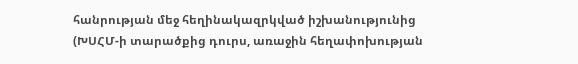հանրության մեջ հեղինակազրկված իշխանությունից (ԽՍՀՄ-ի տարածքից դուրս, առաջին հեղափոխության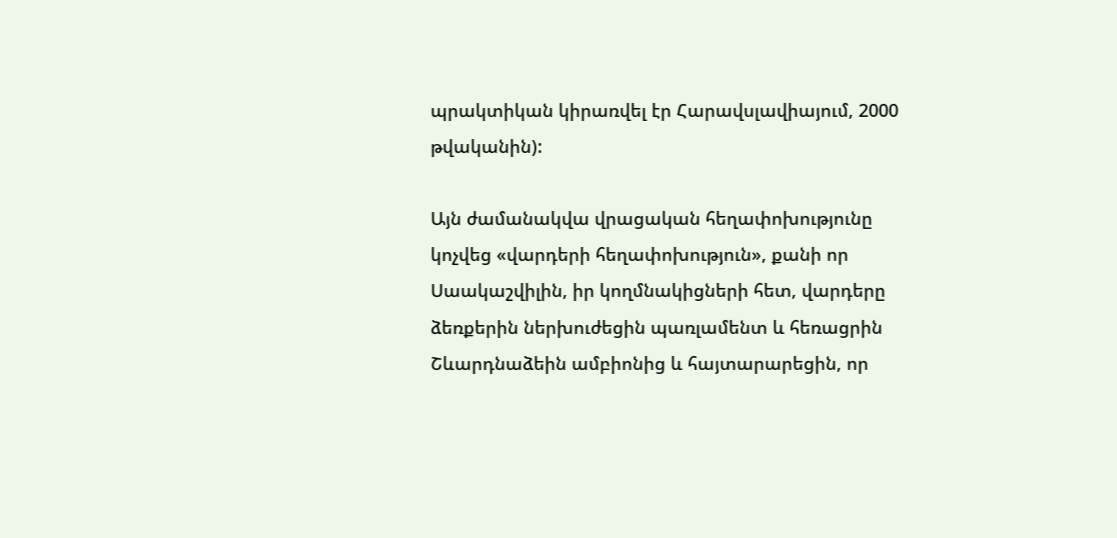պրակտիկան կիրառվել էր Հարավսլավիայում, 2000 թվականին):

Այն ժամանակվա վրացական հեղափոխությունը կոչվեց «վարդերի հեղափոխություն», քանի որ Սաակաշվիլին, իր կողմնակիցների հետ, վարդերը ձեռքերին ներխուժեցին պառլամենտ և հեռացրին Շևարդնաձեին ամբիոնից և հայտարարեցին, որ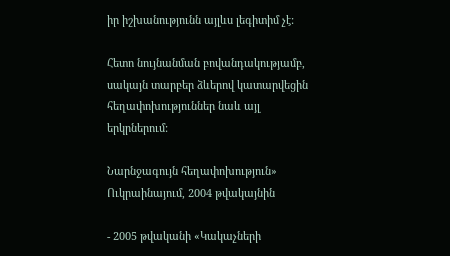իր իշխանությունն այլևս լեգիտիմ չէ:

Հետո նույնանման բովանդակությամբ, սակայն տարբեր ձևերով կատարվեցին հեղափոխություններ նաև այլ երկրներում:

Նարնջագույն հեղափոխություն»  Ուկրաինայում, 2004 թվակայնին

- 2005 թվականի «Կակաչների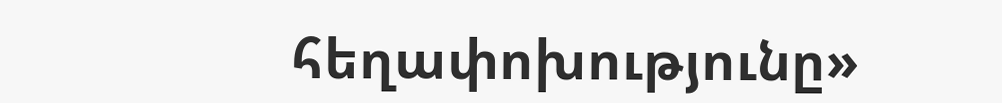հեղափոխությունը»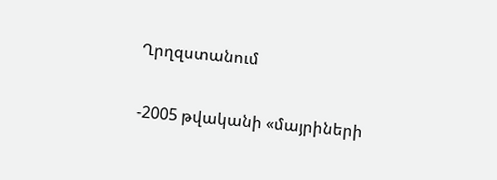Ղրղզստանում

-2005 թվականի «մայրիների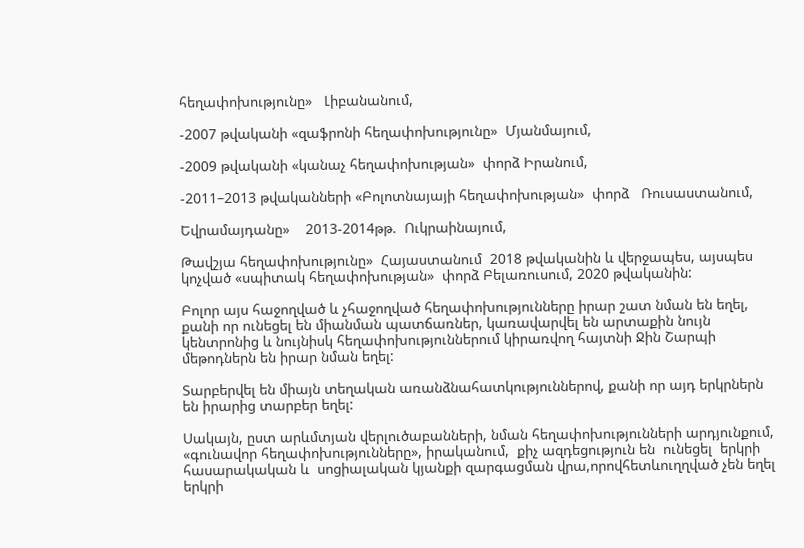հեղափոխությունը»   Լիբանանում,

-2007 թվականի «զաֆրոնի հեղափոխությունը»  Մյանմայում,

-2009 թվականի «կանաչ հեղափոխության»  փորձ Իրանում,

-2011–2013 թվականների «Բոլոտնայայի հեղափոխության»  փորձ   Ռուսաստանում,

Եվրամայդանը»    2013-2014թթ.  Ուկրաինայում,

Թավշյա հեղափոխությունը»  Հայաստանում  2018 թվականին և վերջապես, այսպես կոչված «սպիտակ հեղափոխության»  փորձ Բելառուսում, 2020 թվականին:

Բոլոր այս հաջողված և չհաջողված հեղափոխությունները իրար շատ նման են եղել, քանի որ ունեցել են միանման պատճառներ, կառավարվել են արտաքին նույն կենտրոնից և նույնիսկ հեղափոխություններում կիրառվող հայտնի Ջին Շարպի մեթոդներն են իրար նման եղել:

Տարբերվել են միայն տեղական առանձնահատկություններով, քանի որ այդ երկրներն են իրարից տարբեր եղել:

Սակայն, ըստ արևմտյան վերլուծաբանների, նման հեղափոխությունների արդյունքում,  «գունավոր հեղափոխությունները», իրականում,  քիչ ազդեցություն են  ունեցել  երկրի հասարակական և  սոցիալական կյանքի զարգացման վրա,որովհետևուղղված չեն եղել  երկրի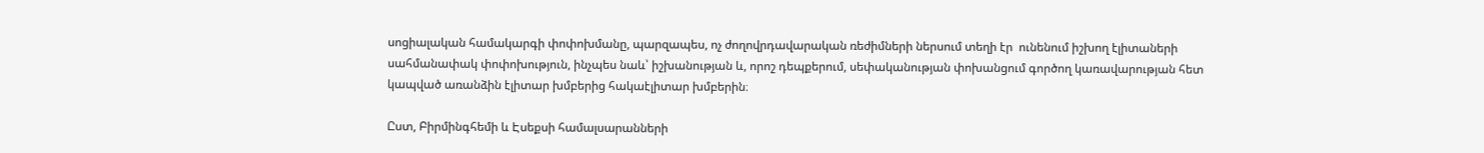սոցիալական համակարգի փոփոխմանը, պարզապես, ոչ ժողովրդավարական ռեժիմների ներսում տեղի էր  ունենում իշխող էլիտաների սահմանափակ փոփոխություն, ինչպես նաև՝ իշխանության և, որոշ դեպքերում, սեփականության փոխանցում գործող կառավարության հետ կապված առանձին էլիտար խմբերից հակաէլիտար խմբերին։

Ըստ, Բիրմինգհեմի և Էսեքսի համալսարանների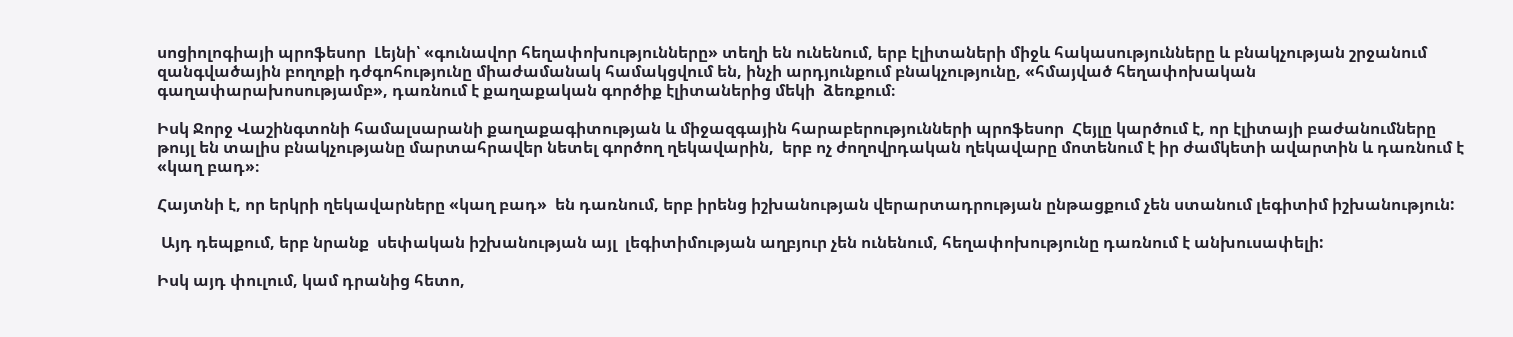սոցիոլոգիայի պրոֆեսոր  Լեյնի՝ «գունավոր հեղափոխությունները» տեղի են ունենում, երբ էլիտաների միջև հակասությունները և բնակչության շրջանում զանգվածային բողոքի դժգոհությունը միաժամանակ համակցվում են, ինչի արդյունքում բնակչությունը, «հմայված հեղափոխական գաղափարախոսությամբ», դառնում է քաղաքական գործիք էլիտաներից մեկի  ձեռքում։

Իսկ Ջորջ Վաշինգտոնի համալսարանի քաղաքագիտության և միջազգային հարաբերությունների պրոֆեսոր  Հեյլը կարծում է, որ էլիտայի բաժանումները թույլ են տալիս բնակչությանը մարտահրավեր նետել գործող ղեկավարին,  երբ ոչ ժողովրդական ղեկավարը մոտենում է իր ժամկետի ավարտին և դառնում է «կաղ բադ»։

Հայտնի է, որ երկրի ղեկավարները «կաղ բադ»  են դառնում, երբ իրենց իշխանության վերարտադրության ընթացքում չեն ստանում լեգիտիմ իշխանություն:

 Այդ դեպքում, երբ նրանք  սեփական իշխանության այլ  լեգիտիմության աղբյուր չեն ունենում, հեղափոխությունը դառնում է անխուսափելի:

Իսկ այդ փուլում, կամ դրանից հետո,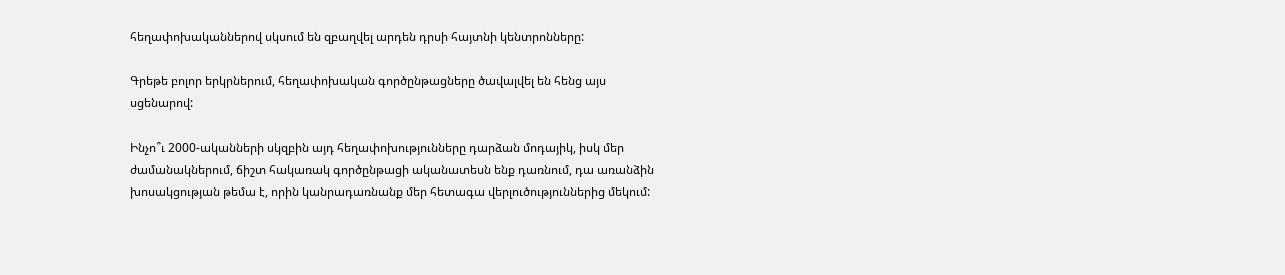հեղափոխականներով սկսում են զբաղվել արդեն դրսի հայտնի կենտրոնները:

Գրեթե բոլոր երկրներում, հեղափոխական գործընթացները ծավալվել են հենց այս սցենարով:

Ինչո՞ւ 2000-ականների սկզբին այդ հեղափոխությունները դարձան մոդայիկ, իսկ մեր ժամանակներում, ճիշտ հակառակ գործընթացի ականատեսն ենք դառնում, դա առանձին խոսակցության թեմա է, որին կանրադառնանք մեր հետագա վերլուծություններից մեկում: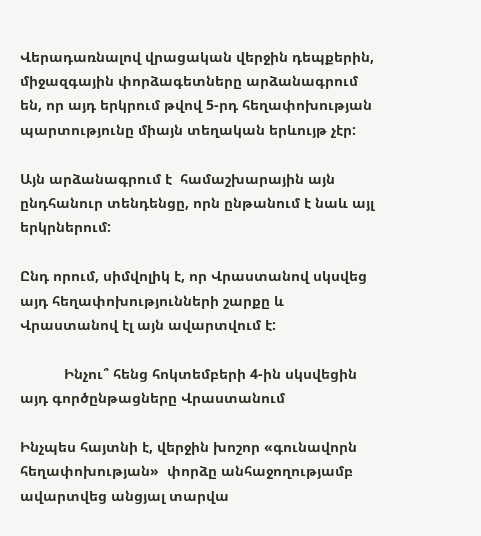Վերադառնալով վրացական վերջին դեպքերին, միջազգային փորձագետները արձանագրում են, որ այդ երկրում թվով 5-րդ հեղափոխության պարտությունը միայն տեղական երևույթ չէր:

Այն արձանագրում է  համաշխարային այն ընդհանուր տենդենցը, որն ընթանում է նաև այլ երկրներում:

Ընդ որում, սիմվոլիկ է, որ Վրաստանով սկսվեց  այդ հեղափոխությունների շարքը և Վրաստանով էլ այն ավարտվում է:

           Ինչու՞ հենց հոկտեմբերի 4-ին սկսվեցին այդ գործընթացները Վրաստանում

Ինչպես հայտնի է, վերջին խոշոր «գունավորն հեղափոխության»  փորձը անհաջողությամբ ավարտվեց անցյալ տարվա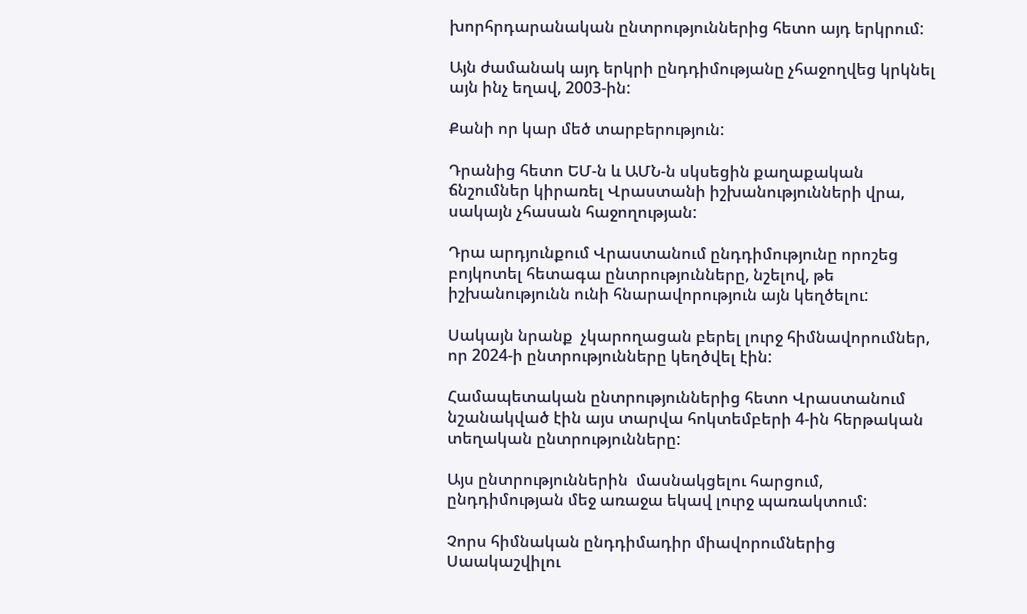խորհրդարանական ընտրություններից հետո այդ երկրում:

Այն ժամանակ այդ երկրի ընդդիմությանը չհաջողվեց կրկնել այն ինչ եղավ, 2003-ին:

Քանի որ կար մեծ տարբերություն:

Դրանից հետո ԵՄ-ն և ԱՄՆ-ն սկսեցին քաղաքական ճնշումներ կիրառել Վրաստանի իշխանությունների վրա, սակայն չհասան հաջողության:

Դրա արդյունքում Վրաստանում ընդդիմությունը որոշեց բոյկոտել հետագա ընտրությունները, նշելով, թե իշխանությունն ունի հնարավորություն այն կեղծելու:

Սակայն նրանք  չկարողացան բերել լուրջ հիմնավորումներ, որ 2024-ի ընտրությունները կեղծվել էին:

Համապետական ընտրություններից հետո Վրաստանում նշանակված էին այս տարվա հոկտեմբերի 4-ին հերթական տեղական ընտրությունները:

Այս ընտրություններին  մասնակցելու հարցում, ընդդիմության մեջ առաջա եկավ լուրջ պառակտում:

Չորս հիմնական ընդդիմադիր միավորումներից Սաակաշվիլու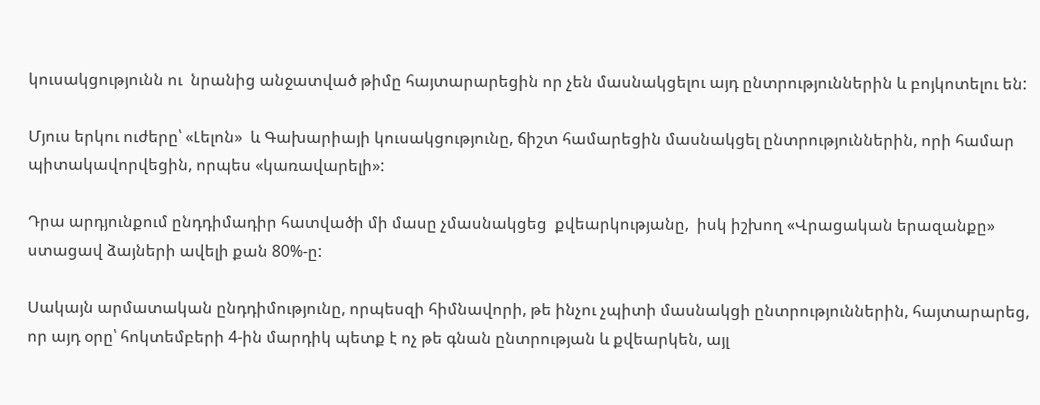կուսակցությունն ու  նրանից անջատված թիմը հայտարարեցին որ չեն մասնակցելու այդ ընտրություններին և բոյկոտելու են:

Մյուս երկու ուժերը՝ «Լելոն»  և Գախարիայի կուսակցությունը, ճիշտ համարեցին մասնակցել ընտրություններին, որի համար պիտակավորվեցին, որպես «կառավարելի»:

Դրա արդյունքում ընդդիմադիր հատվածի մի մասը չմասնակցեց  քվեարկությանը,  իսկ իշխող «Վրացական երազանքը»  ստացավ ձայների ավելի քան 80%-ը:

Սակայն արմատական ընդդիմությունը, որպեսզի հիմնավորի, թե ինչու չպիտի մասնակցի ընտրություններին, հայտարարեց, որ այդ օրը՝ հոկտեմբերի 4-ին մարդիկ պետք է ոչ թե գնան ընտրության և քվեարկեն, այլ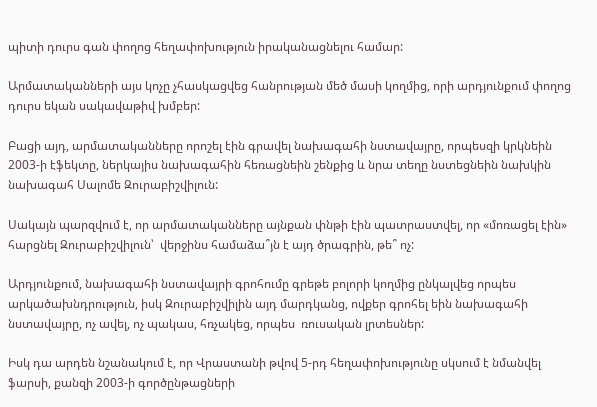պիտի դուրս գան փողոց հեղափոխություն իրականացնելու համար:

Արմատականների այս կոչը չհասկացվեց հանրության մեծ մասի կողմից, որի արդյունքում փողոց դուրս եկան սակավաթիվ խմբեր:

Բացի այդ, արմատականները որոշել էին գրավել նախագահի նստավայրը, որպեսզի կրկնեին 2003-ի էֆեկտը, ներկայիս նախագահին հեռացնեին շենքից և նրա տեղը նստեցնեին նախկին նախագահ Սալոմե Զուրաբիշվիլուն:

Սակայն պարզվում է, որ արմատականները այնքան փնթի էին պատրաստվել, որ «մոռացել էին»   հարցնել Զուրաբիշվիլուն՝  վերջինս համաձա՞յն է այդ ծրագրին, թե՞ ոչ:

Արդյունքում, նախագահի նստավայրի գրոհումը գրեթե բոլորի կողմից ընկալվեց որպես արկածախնդրություն, իսկ Զուրաբիշվիլին այդ մարդկանց, ովքեր գրոհել եին նախագահի նստավայրը, ոչ ավել, ոչ պակաս, հռչակեց, որպես  ռուսական լրտեսներ:

Իսկ դա արդեն նշանակում է, որ Վրաստանի թվով 5-րդ հեղափոխությունը սկսում է նմանվել ֆարսի, քանզի 2003-ի գործընթացների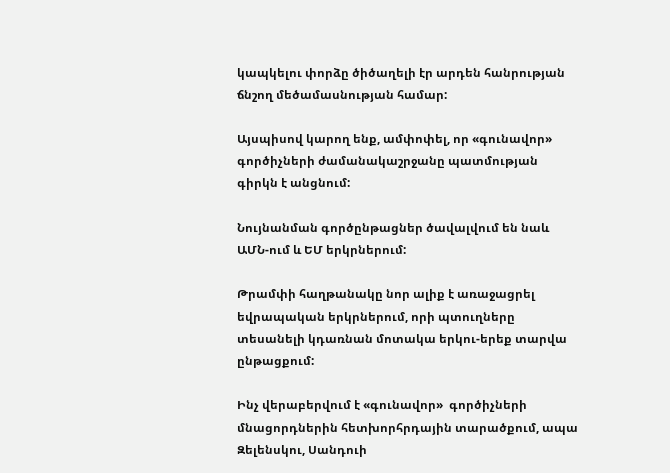կապկելու փորձը ծիծաղելի էր արդեն հանրության ճնշող մեծամասնության համար:

Այսպիսով կարող ենք, ամփոփել, որ «գունավոր»  գործիչների ժամանակաշրջանը պատմության գիրկն է անցնում:

Նույնանման գործընթացներ ծավալվում են նաև ԱՄՆ-ում և ԵՄ երկրներում:

Թրամփի հաղթանակը նոր ալիք է առաջացրել եվրապական երկրներում, որի պտուղները տեսանելի կդառնան մոտակա երկու-երեք տարվա ընթացքում:

Ինչ վերաբերվում է «գունավոր»  գործիչների մնացորդներին հետխորհրդային տարածքում, ապա Զելենսկու, Սանդուի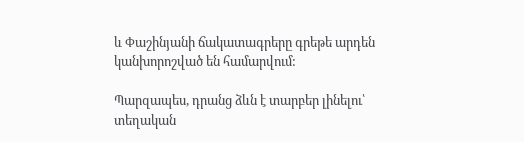և Փաշինյանի ճակատագրերը գրեթե արդեն կանխորոշված են համարվում:

Պարզապես, դրանց ձևն է տարբեր լինելու՝ տեղական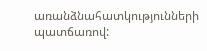առանձնահատկությունների պատճառով: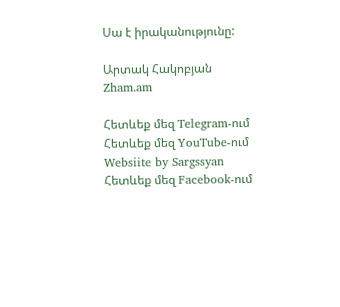Սա է իրականությունը:

Արտակ Հակոբյան
Zham.am

Հետևեք մեզ Telegram-ում
Հետևեք մեզ YouTube-ում
Websiite by Sargssyan
Հետևեք մեզ Facebook-ում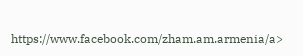https://www.facebook.com/zham.am.armenia/a>